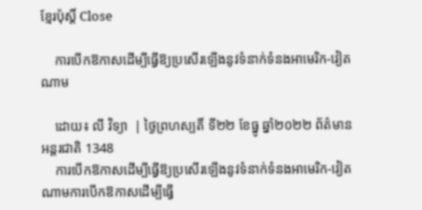ខ្មែរប៉ុស្ដិ៍ Close

    ការបើកឱកាសដើម្បីធ្វើឱ្យប្រសើរឡើងនូវទំនាក់ទំនងអាមេរិក-វៀតណាម

    ដោយ៖ លី វិទ្យា  | ថ្ងៃព្រហស្បតិ៍ ទី២២ ខែធ្នូ ឆ្នាំ២០២២ ព័ត៌មានអន្តរជាតិ 1348
    ការបើកឱកាសដើម្បីធ្វើឱ្យប្រសើរឡើងនូវទំនាក់ទំនងអាមេរិក-វៀតណាមការបើកឱកាសដើម្បីធ្វើ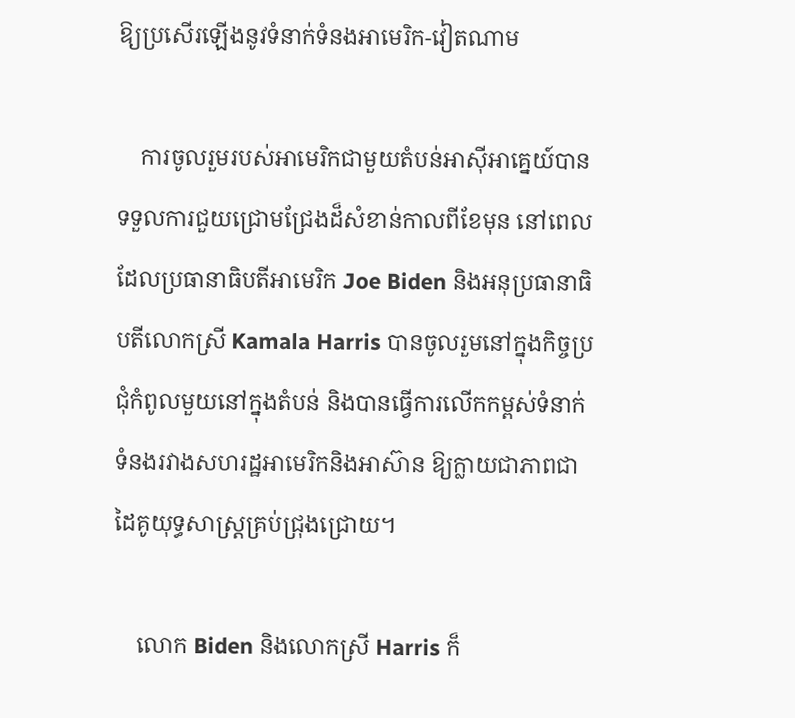ឱ្យប្រសើរឡើងនូវទំនាក់ទំនងអាមេរិក-វៀតណាម

    ការចូលរួមរបស់អាមេរិកជាមួយតំបន់អាស៊ីអាគ្នេយ៍បានទទួលការជួយជ្រោមជ្រែងដ៏សំខាន់កាលពីខែមុន នៅពេលដែលប្រធានាធិបតីអាមេរិក Joe Biden និងអនុប្រធានាធិបតីលោកស្រី Kamala Harris បានចូលរួមនៅក្នុងកិច្ចប្រជុំកំពូលមួយនៅក្នុងតំបន់ និងបានធ្វើការលើកកម្ពស់ទំនាក់ទំនងរវាងសហរដ្ឋអាមេរិកនិងអាស៊ាន ឱ្យក្លាយជាភាពជាដៃគូយុទ្ធសាស្ត្រគ្រប់ជ្រុងជ្រោយ។

    លោក Biden និងលោកស្រី Harris ក៏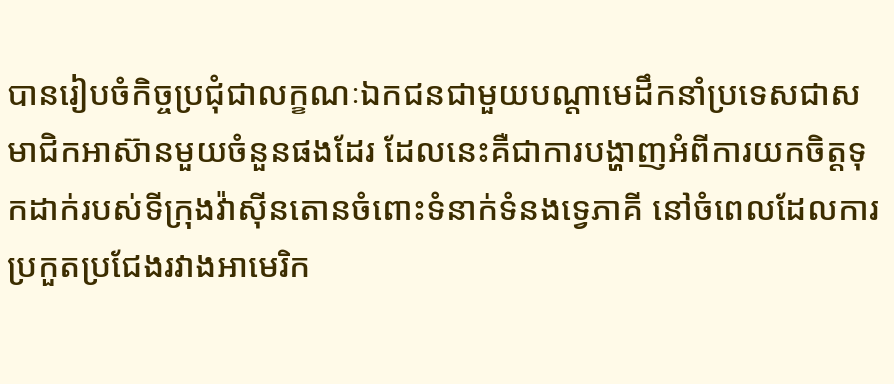បានរៀបចំកិច្ចប្រជុំជាលក្ខណៈឯកជនជាមួយបណ្តាមេដឹកនាំប្រទេសជាសមាជិកអាស៊ានមួយចំនួនផងដែរ ដែលនេះគឺជាការបង្ហាញអំពីការយកចិត្តទុកដាក់របស់ទីក្រុងវ៉ាស៊ីនតោនចំពោះទំនាក់ទំនងទ្វេភាគី នៅចំពេលដែលការប្រកួតប្រជែងរវាងអាមេរិក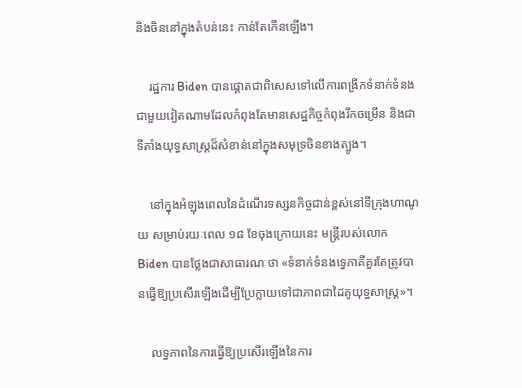និងចិននៅក្នុងតំបន់នេះ កាន់តែកើនឡើង។

    រដ្ឋការ Biden បានផ្តោតជាពិសេសទៅលើការពង្រីកទំនាក់ទំនងជាមួយវៀតណាមដែលកំពុងតែមានសេដ្ឋកិច្ចកំពុងរីកចម្រើន និងជាទីតាំងយុទ្ធសាស្ត្រដ៏សំខាន់នៅក្នុងសមុទ្រចិនខាងត្បូង។

    នៅក្នុងអំឡុងពេលនៃដំណើរទស្សនកិច្ចជាន់ខ្ពស់នៅទីក្រុងហាណូយ សម្រាប់រយៈពេល ១៨ ខែចុងក្រោយនេះ មន្ត្រីរបស់លោក Biden បានថ្លែងជាសាធារណៈថា «ទំនាក់ទំនងទ្វេភាគីគួរតែត្រូវបានធ្វើឱ្យប្រសើរឡើងដើម្បីប្រែក្លាយទៅជាភាពជាដៃគូយុទ្ធសាស្ត្រ»។

    លទ្ធភាពនៃការធ្វើឱ្យប្រសើរឡើងនៃការ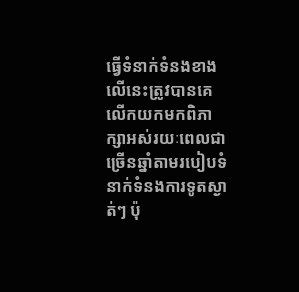ធ្វើទំនាក់ទំនងខាងលើនេះត្រូវបានគេលើកយកមកពិភាក្សាអស់រយៈពេលជាច្រើនឆ្នាំតាមរបៀបទំនាក់ទំនងការទូតស្ងាត់ៗ ប៉ុ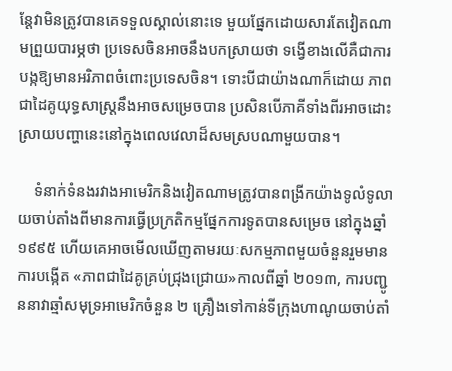ន្តែវាមិនត្រូវបានគេទទួលស្គាល់នោះទេ មួយផ្នែកដោយសារតែវៀតណាមព្រួយបារម្ភថា ប្រទេសចិនអាចនឹងបកស្រាយថា ទង្វើខាងលើគឺជាការបង្កឱ្យមានអរិភាពចំពោះប្រទេសចិន។ ទោះបីជាយ៉ាងណាក៏ដោយ ភាពជាដៃគូយុទ្ធសាស្ត្រនឹងអាចសម្រេចបាន ប្រសិនបើភាគីទាំងពីរអាចដោះស្រាយបញ្ហានេះនៅក្នុងពេលវេលាដ៏សមស្របណាមួយបាន។

    ទំនាក់ទំនងរវាងអាមេរិកនិងវៀតណាមត្រូវបានពង្រីកយ៉ាងទូលំទូលាយចាប់តាំងពីមានការធ្វើប្រក្រតិកម្មផ្នែកការទូតបានសម្រេច នៅក្នុងឆ្នាំ ១៩៩៥ ហើយគេអាចមើលឃើញតាមរយៈសកម្មភាពមួយចំនួនរួមមាន ការបង្កើត «ភាពជាដៃគូគ្រប់ជ្រុងជ្រោយ»កាលពីឆ្នាំ ២០១៣, ការបញ្ជូននាវាឆ្មាំសមុទ្រអាមេរិកចំនួន ២ គ្រឿងទៅកាន់ទីក្រុងហាណូយចាប់តាំ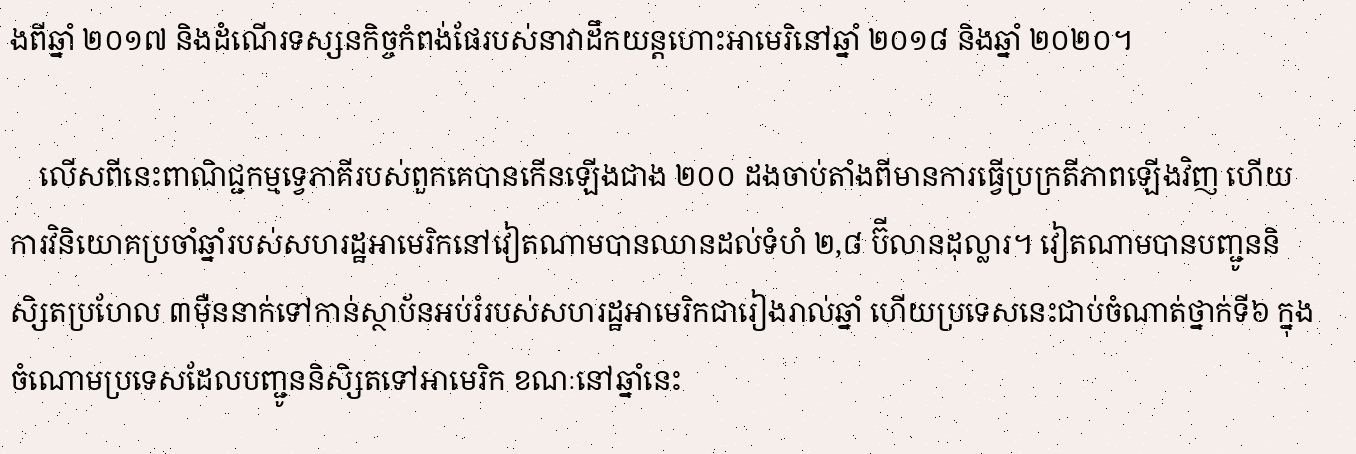ងពីឆ្នាំ ២០១៧ និងដំណើរទស្សនកិច្ចកំពង់ផែរបស់នាវាដឹកយន្តហោះអាមេរិនៅឆ្នាំ ២០១៨ និងឆ្នាំ ២០២០។

    លើសពីនេះពាណិជ្ជកម្មទ្វេភាគីរបស់ពួកគេបានកើនឡើងជាង ២០០ ដងចាប់តាំងពីមានការធ្វើប្រក្រតីភាពឡើងវិញ ហើយការវិនិយោគប្រចាំឆ្នាំរបស់សហរដ្ឋអាមេរិកនៅវៀតណាមបានឈានដល់ទំហំ ២,៨ ប៊ីលានដុល្លារ។ វៀតណាមបានបញ្ជូននិសិ្សតប្រហែល ៣ម៉ឺននាក់ទៅកាន់ស្ថាប័នអប់រំរបស់សហរដ្ឋអាមេរិកជារៀងរាល់ឆ្នាំ ហើយប្រទេសនេះជាប់ចំណាត់ថ្នាក់ទី៦ ក្នុងចំណោមប្រទេសដែលបញ្ជូននិសិ្សតទៅអាមេរិក ខណៈនៅឆ្នាំនេះ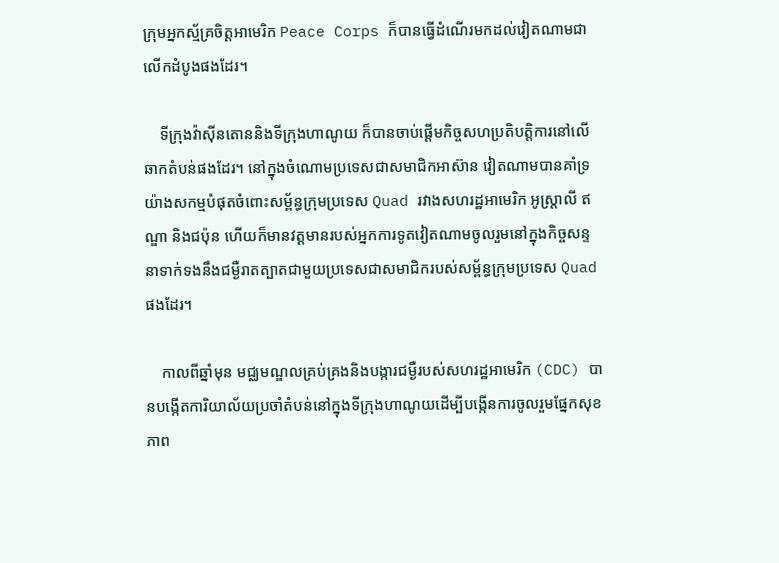ក្រុមអ្នកស្ម័គ្រចិត្តអាមេរិក Peace Corps ក៏បានធ្វើដំណើរមកដល់វៀតណាមជាលើកដំបូងផងដែរ។

    ទីក្រុងវ៉ាស៊ីនតោននិងទីក្រុងហាណូយ ក៏បានចាប់ផ្តើមកិច្ចសហប្រតិបត្តិការនៅលើឆាកតំបន់ផងដែរ។ នៅក្នុងចំណោមប្រទេសជាសមាជិកអាស៊ាន វៀតណាមបានគាំទ្រយ៉ាងសកម្មបំផុតចំពោះសម្ព័ន្ធក្រុមប្រទេស Quad រវាងសហរដ្ឋអាមេរិក អូស្ត្រាលី ឥណ្ឌា និងជប៉ុន ហើយក៏មានវត្តមានរបស់អ្នកការទូតវៀតណាមចូលរួមនៅក្នុងកិច្ចសន្ទនាទាក់ទងនឹងជម្ងឺរាតត្បាតជាមួយប្រទេសជាសមាជិករបស់សម្ព័ន្ធក្រុមប្រទេស Quad ផងដែរ។

    កាលពីឆ្នាំមុន មជ្ឈមណ្ឌលគ្រប់គ្រងនិងបង្ការជម្ងឺរបស់សហរដ្ឋអាមេរិក (CDC) បានបង្កើតការិយាល័យប្រចាំតំបន់នៅក្នុងទីក្រុងហាណូយដើម្បីបង្កើនការចូលរួមផ្នែកសុខភាព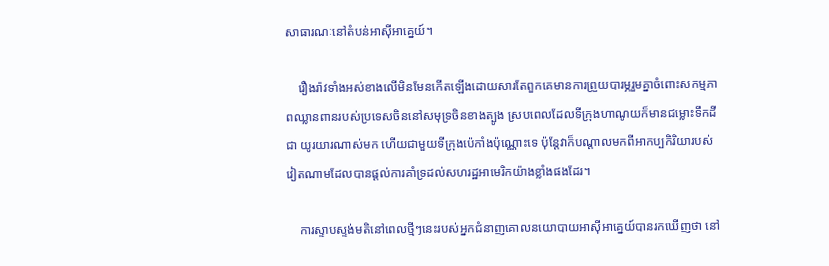សាធារណៈនៅតំបន់អាស៊ីអាគ្នេយ៍។

    រឿងរ៉ាវទាំងអស់ខាងលើមិនមែនកើតឡើងដោយសារតែពួកគេមានការព្រួយបារម្ភរួមគ្នាចំពោះសកម្មភាពឈ្លានពានរបស់ប្រទេសចិននៅសមុទ្រចិនខាងត្បូង ស្របពេលដែលទីក្រុងហាណូយក៏មានជម្លោះទឹកដីជា យូរយារណាស់មក ហើយជាមួយទីក្រុងប៉េកាំងប៉ុណ្ណោះទេ ប៉ុន្តែវាក៏បណ្តាលមកពីអាកប្បកិរិយារបស់វៀតណាមដែលបានផ្តល់ការគាំទ្រដល់សហរដ្ឋអាមេរិកយ៉ាងខ្លាំងផងដែរ។

    ការស្ទាបស្ទង់មតិនៅពេលថ្មីៗនេះរបស់អ្នកជំនាញគោលនយោបាយអាស៊ីអាគ្នេយ៍បានរកឃើញថា នៅ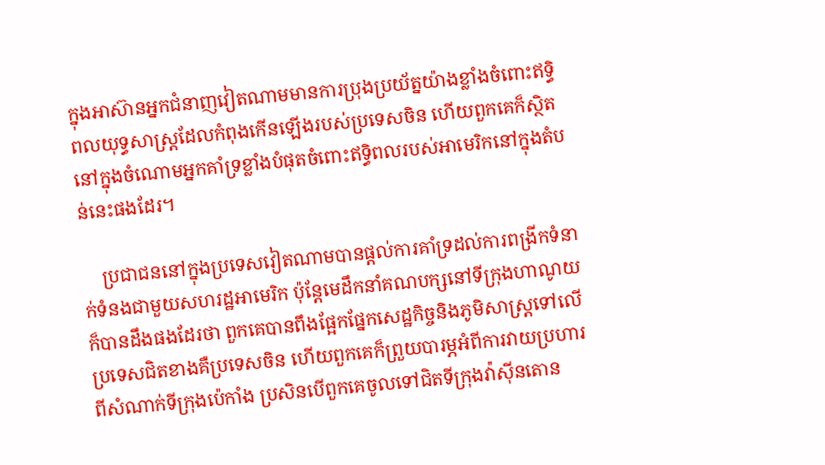ក្នុងអាស៊ានអ្នកជំនាញវៀតណាមមានការប្រុងប្រយ័ត្នយ៉ាងខ្លាំងចំពោះឥទ្ធិពលយុទ្ធសាស្ត្រដែលកំពុងកើនឡើងរបស់ប្រទេសចិន ហើយពួកគេក៏ស្ថិតនៅក្នុងចំណោមអ្នកគាំទ្រខ្លាំងបំផុតចំពោះឥទ្ធិពលរបស់អាមេរិកនៅក្នុងតំបន់នេះផងដែរ។

    ប្រជាជននៅក្នុងប្រទេសវៀតណាមបានផ្តល់ការគាំទ្រដល់ការពង្រីកទំនាក់ទំនងជាមួយសហរដ្ឋអាមេរិក ប៉ុន្តែមេដឹកនាំគណបក្សនៅទីក្រុងហាណូយក៏បានដឹងផងដែរថា ពួកគេបានពឹងផ្អែកផ្នែកសេដ្ឋកិច្ចនិងភូមិសាស្ត្រទៅលើប្រទេសជិតខាងគឺប្រទេសចិន ហើយពួកគេក៏ព្រួយបារម្ភអំពីការវាយប្រហារពីសំណាក់ទីក្រុងប៉េកាំង ប្រសិនបើពួកគេចូលទៅជិតទីក្រុងវ៉ាស៊ីនតោន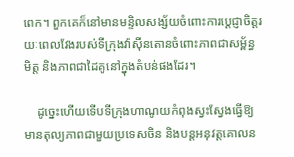ពេក។ ពួកគេក៏នៅមានមន្ទិលសង្ស័យចំពោះការប្តេជ្ញាចិត្តរយៈពេលវែងរបស់ទីក្រុងវ៉ាស៊ីនតោនចំពោះភាពជាសម្ព័ន្ធមិត្ត និងភាពជាដៃគូនៅក្នុងតំបន់ផងដែរ។

    ដូច្នេះហើយទើបទីក្រុងហាណូយកំពុងស្វះស្វែងធ្វើឱ្យមានតុល្យភាពជាមួយប្រទេសចិន និងបន្តអនុវត្តគោលន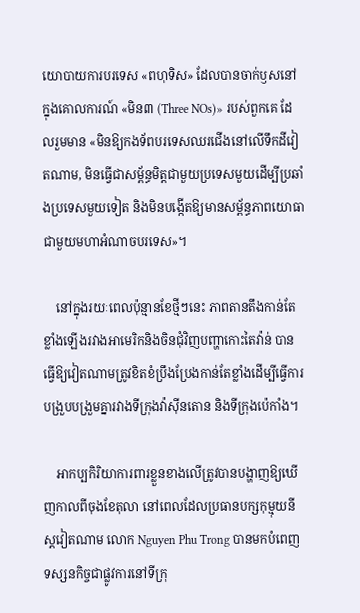យោបាយការបរទេស «ពហុទិស» ដែលបានចាក់ឫសនៅក្នុងគោលការណ៍ «មិន៣ (Three NOs)» របស់ពួកគេ ដែលរួមមាន «មិនឱ្យកងទ័ពបរទេសឈរជើងនៅលើទឹកដីវៀតណាម, មិនធ្វើជាសម្ព័ន្ធមិត្តជាមួយប្រទេសមួយដើម្បីប្រឆាំងប្រទេសមួយទៀត និងមិនបង្កើតឱ្យមានសម្ព័ន្ធភាពយោធាជាមួយមហាអំណាចបរទេស»។

    នៅក្នុងរយៈពេលប៉ុន្មានខែថ្មីៗនេះ ភាពតានតឹងកាន់តែខ្លាំងឡើងរវាងអាមេរិកនិងចិនជុំវិញបញ្ហាកោះតៃវ៉ាន់ បានធ្វើឱ្យវៀតណាមត្រូវខិតខំប្រឹងប្រែងកាន់តែខ្លាំងដើម្បីធ្វើការបង្រួបបង្រួមគ្នារវាងទីក្រុងវ៉ាស៊ីនតោន និងទីក្រុងប៉េកាំង។

    អាកប្បកិរិយាការពារខ្លួនខាងលើត្រូវបានបង្ហាញឱ្យឃើញកាលពីចុងខែតុលា នៅពេលដែលប្រធានបក្សកុម្មុយនីស្តវៀតណាម លោក Nguyen Phu Trong បានមកបំពេញទស្សនកិច្ចជាផ្លូវការនៅទីក្រុ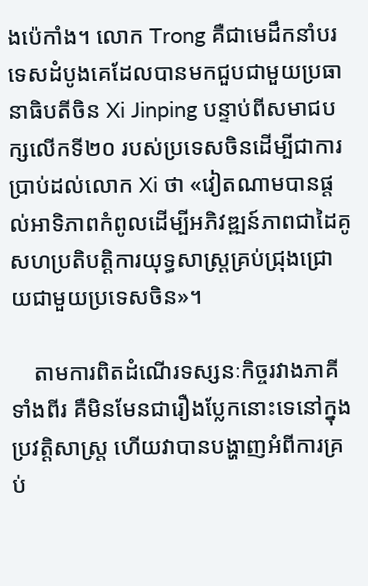ងប៉េកាំង។ លោក Trong គឺជាមេដឹកនាំបរទេសដំបូងគេដែលបានមកជួបជាមួយប្រធានាធិបតីចិន Xi Jinping បន្ទាប់ពីសមាជបក្សលើកទី២០ របស់ប្រទេសចិនដើម្បីជាការប្រាប់ដល់លោក Xi ថា «វៀតណាមបានផ្តល់អាទិភាពកំពូលដើម្បីអភិវឌ្ឍន៍ភាពជាដៃគូសហប្រតិបត្តិការយុទ្ធសាស្ត្រគ្រប់ជ្រុងជ្រោយជាមួយប្រទេសចិន»។

    តាមការពិតដំណើរទស្សនៈកិច្ចរវាងភាគីទាំងពីរ គឺមិនមែនជារឿងប្លែកនោះទេនៅក្នុងប្រវត្តិសាស្ត្រ ហើយវាបានបង្ហាញអំពីការគ្រប់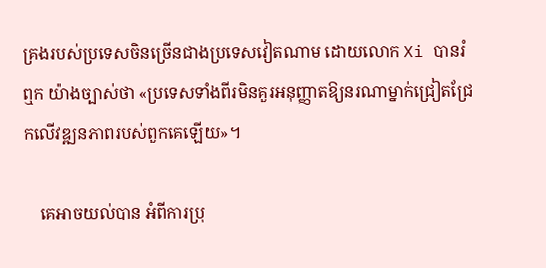គ្រងរបស់ប្រទេសចិនច្រើនជាងប្រទេសវៀតណាម ដោយលោក Xi បានរំឮក យ៉ាងច្បាស់ថា «ប្រទេសទាំងពីរមិនគួរអនុញ្ញាតឱ្យនរណាម្នាក់ជ្រៀតជ្រែកលើវឌ្ឍនភាពរបស់ពួកគេឡើយ»។

    គេអាចយល់បាន អំពីការប្រុ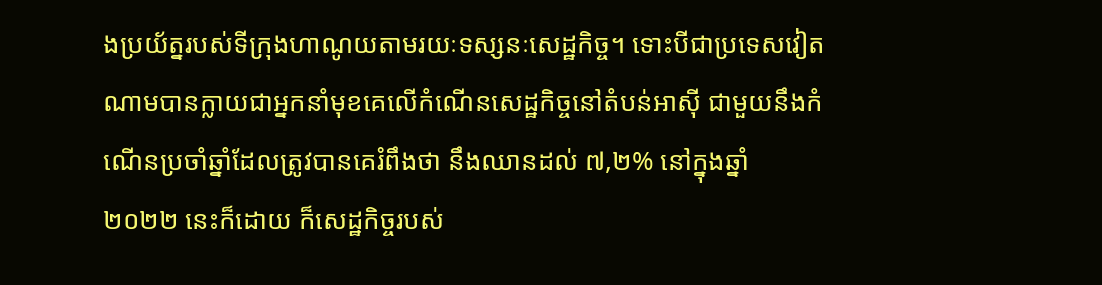ងប្រយ័ត្នរបស់ទីក្រុងហាណូយតាមរយៈទស្សនៈសេដ្ឋកិច្ច។ ទោះបីជាប្រទេសវៀតណាមបានក្លាយជាអ្នកនាំមុខគេលើកំណើនសេដ្ឋកិច្ចនៅតំបន់អាស៊ី ជាមួយនឹងកំណើនប្រចាំឆ្នាំដែលត្រូវបានគេរំពឹងថា នឹងឈានដល់ ៧,២% នៅក្នុងឆ្នាំ ២០២២ នេះក៏ដោយ ក៏សេដ្ឋកិច្ចរបស់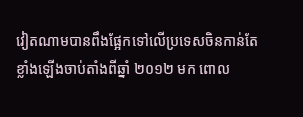វៀតណាមបានពឹងផ្អែកទៅលើប្រទេសចិនកាន់តែខ្លាំងឡើងចាប់តាំងពីឆ្នាំ ២០១២ មក ពោល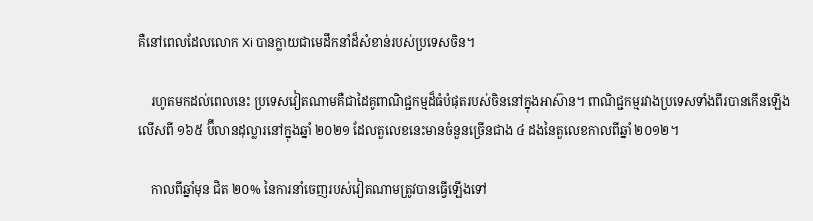គឺនៅពេលដែលលោក Xi បានក្លាយជាមេដឹកនាំដ៏សំខាន់របស់ប្រទេសចិន។

    រហូតមកដល់ពេលនេះ ប្រទេសវៀតណាមគឺជាដៃគូពាណិជ្ជកម្មដ៏ធំបំផុតរបស់ចិននៅក្នុងអាស៊ាន។ ពាណិជ្ជកម្មរវាងប្រទេសទាំងពីរបានកើនឡើងលើសពី ១៦៥ ប៊ីលានដុល្លារនៅក្នុងឆ្នាំ ២០២១ ដែលតួលេខនេះមានចំនួនច្រើនជាង ៤ ដងនៃតួលេខកាលពីឆ្នាំ ២០១២។

    កាលពីឆ្នាំមុន ជិត ២០% នៃការនាំចេញរបស់វៀតណាមត្រូវបានធ្វើឡើងទៅ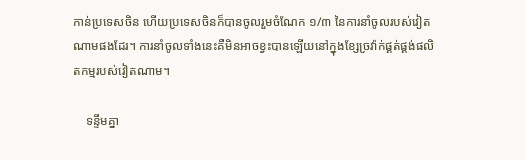កាន់ប្រទេសចិន ហើយប្រទេសចិនក៏បានចូលរួមចំណែក ១/៣ នៃការនាំចូលរបស់វៀតណាមផងដែរ។ ការនាំចូលទាំងនេះគឺមិនអាចខ្វះបានឡើយនៅក្នុងខ្សែច្រវ៉ាក់ផ្គត់ផ្គង់ផលិតកម្មរបស់វៀតណាម។

    ទន្ទឹមគ្នា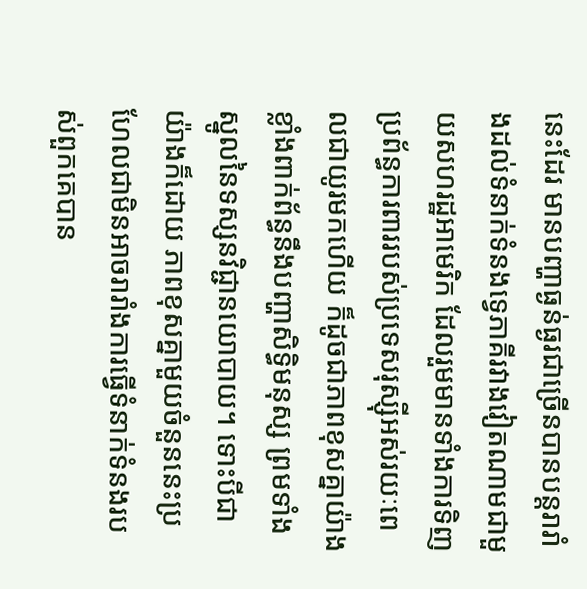នេះដែរ មានបញ្ហាធ្ងន់ធ្ងរជាច្រើនបានបន្តរារាំងដល់ទំនាក់ទំនងទ្វេភាគីរវាងវៀតណាមជាមួយសហរដ្ឋអាមេរិក ដែលរួមមានទាំងការទិញប្រព័ន្ធការពាររបស់ប្រទេសរុស្ស៊ីអស់រយៈពេលជាយូរមកហើយ ក៏ដូចជាភាពខុសគ្នាយ៉ាងខ្លាំងពាក់ព័ន្ធនឹងបញ្ហាសិទ្ធិមនុស្ស ព្រមទាំងស្នូលនៃទស្សនវិជ្ជានយោបាយ។ ទោះបីជាយ៉ាងក៏ដោយ ភាពខុសគ្នាមួយចំនួននេះប្រហែលជាមិនអាចរារាំងការធ្វើទំនាក់ទំនងរបស់ពួកគេបាន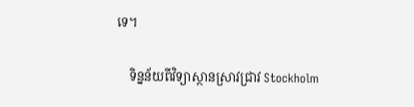ទេ។

    ទិន្នន័យពីវិទ្យាស្ថានស្រាវជ្រាវ Stockholm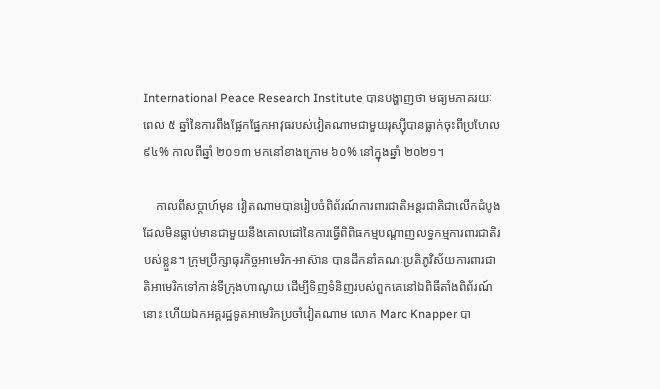International Peace Research Institute បានបង្ហាញថា មធ្យមភាគរយៈពេល ៥ ឆ្នាំនៃការពឹងផ្អែកផ្នែកអាវុធរបស់វៀតណាមជាមួយរុស្ស៊ីបានធ្លាក់ចុះពីប្រហែល ៩៤% កាលពីឆ្នាំ ២០១៣ មកនៅខាងក្រោម ៦០% នៅក្នុងឆ្នាំ ២០២១។

    កាលពីសប្តាហ៍មុន វៀតណាមបានរៀបចំពិព័រណ៍ការពារជាតិអន្តរជាតិជាលើកដំបូងដែលមិនធ្លាប់មានជាមួយនឹងគោលដៅនៃការធ្វើពិពិធកម្មបណ្តាញលទ្ធកម្មការពារជាតិរបស់ខ្លួន។ ក្រុមប្រឹក្សាធុរកិច្ចអាមេរិក-អាស៊ាន បានដឹកនាំគណៈប្រតិភូវិស័យការពារជាតិអាមេរិកទៅកាន់ទីក្រុងហាណូយ ដើម្បីទិញទំនិញរបស់ពួកគេនៅឯពិធីតាំងពិព័រណ៍នោះ ហើយឯកអគ្គរដ្ឋទូតអាមេរិកប្រចាំវៀតណាម លោក Marc Knapper បា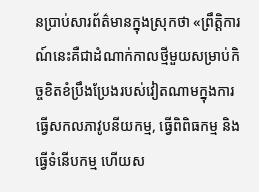នប្រាប់សារព័ត៌មានក្នុងស្រុកថា «ព្រឹត្តិការណ៍នេះគឺជាដំណាក់កាលថ្មីមួយសម្រាប់កិច្ចខិតខំប្រឹងប្រែងរបស់វៀតណាមក្នុងការធ្វើសកលភាវូបនីយកម្ម, ធ្វើពិពិធកម្ម និងធ្វើទំនើបកម្ម ហើយស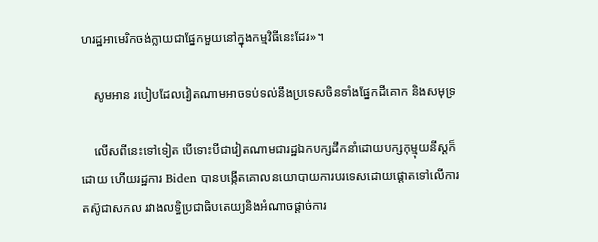ហរដ្ឋអាមេរិកចង់ក្លាយជាផ្នែកមួយនៅក្នុងកម្មវិធីនេះដែរ»។

    សូមអាន របៀបដែលវៀតណាមអាចទប់ទល់នឹងប្រទេសចិនទាំងផ្នែកដីគោក និងសមុទ្រ

    លើសពីនេះទៅទៀត បើទោះបីជាវៀតណាមជារដ្ឋឯកបក្សដឹកនាំដោយបក្សកុម្មុយនីស្តក៏ដោយ ហើយរដ្ឋការ Biden បានបង្កើតគោលនយោបាយការបរទេសដោយផ្តោតទៅលើការតស៊ូជាសកល រវាងលទ្ធិប្រជាធិបតេយ្យនិងអំណាចផ្តាច់ការ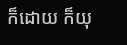ក៏ដោយ ក៏យុ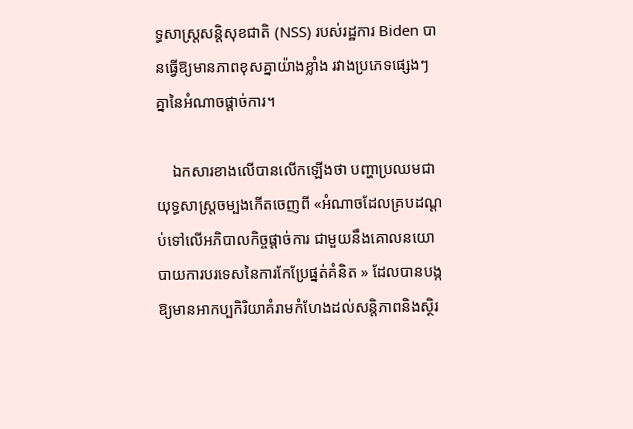ទ្ធសាស្ត្រសន្តិសុខជាតិ (NSS) របស់រដ្ឋការ Biden បានធ្វើឱ្យមានភាពខុសគ្នាយ៉ាងខ្លាំង រវាងប្រភេទផ្សេងៗគ្នានៃអំណាចផ្តាច់ការ។

    ឯកសារខាងលើបានលើកឡើងថា បញ្ហាប្រឈមជាយុទ្ធសាស្ត្រចម្បងកើតចេញពី «អំណាចដែលគ្របដណ្តប់ទៅលើអភិបាលកិច្ចផ្តាច់ការ ជាមួយនឹងគោលនយោបាយការបរទេសនៃការកែប្រែផ្នត់គំនិត » ដែលបានបង្កឱ្យមានអាកប្បកិរិយាគំរាមកំហែងដល់សន្តិភាពនិងស្ថិរ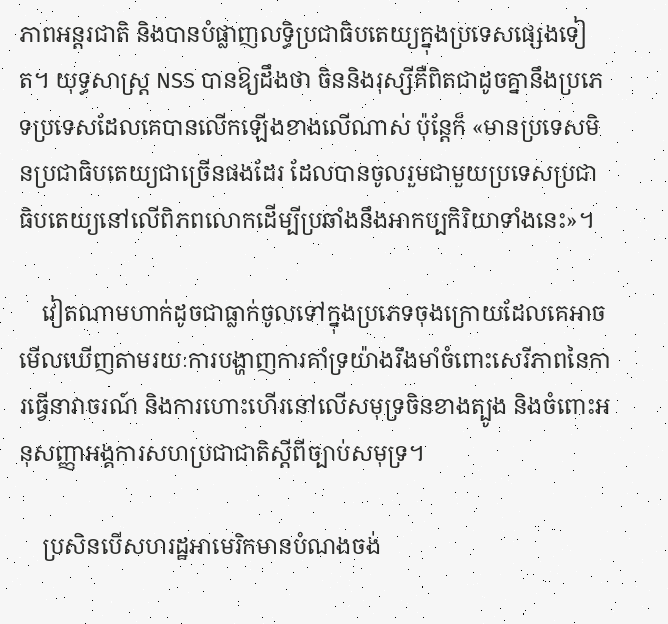ភាពអន្តរជាតិ និងបានបំផ្លាញលទ្ធិប្រជាធិបតេយ្យក្នុងប្រទេសផ្សេងទៀត។ យុទ្ធសាស្ត្រ NSS បានឱ្យដឹងថា ចិននិងរុស្សីគឺពិតជាដូចគ្នានឹងប្រភេទប្រទេសដែលគេបានលើកឡើងខាងលើណាស់ ប៉ុន្តែក៏ «មានប្រទេសមិនប្រជាធិបតេយ្យជាច្រើនផងដែរ ដែលបានចូលរួមជាមួយប្រទេសប្រជាធិបតេយ្យនៅលើពិភពលោកដើម្បីប្រឆាំងនឹងអាកប្បកិរិយាទាំងនេះ»។

    វៀតណាមហាក់ដូចជាធ្លាក់ចូលទៅក្នុងប្រភេទចុងក្រោយដែលគេអាចមើលឃើញតាមរយៈការបង្ហាញការគាំទ្រយ៉ាងរឹងមាំចំពោះសេរីភាពនៃការធ្វើនាវាចរណ៍ និងការហោះហើរនៅលើសមុទ្រចិនខាងត្បូង និងចំពោះអនុសញ្ញាអង្គការសហប្រជាជាតិស្តីពីច្បាប់សមុទ្រ។

    ប្រសិនបើសហរដ្ឋអាមេរិកមានបំណងចង់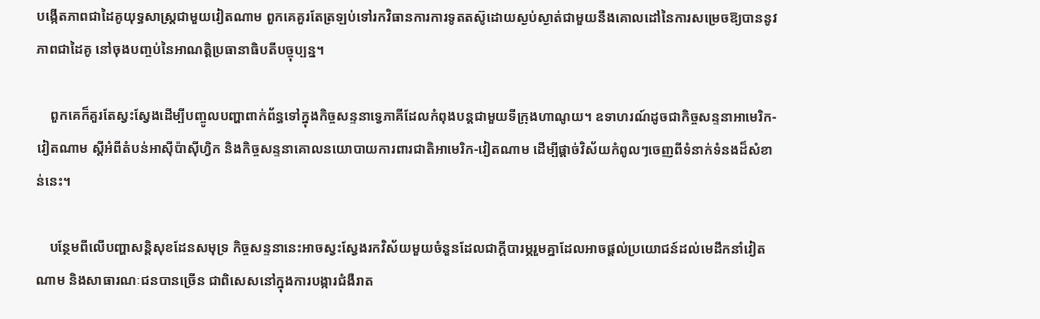បង្កើតភាពជាដៃគូយុទ្ធសាស្ត្រជាមួយវៀតណាម ពួកគេគួរតែត្រឡប់ទៅរកវិធានការការទូតតស៊ូដោយស្ងប់ស្ងាត់ជាមួយនឹងគោលដៅនៃការសម្រេចឱ្យបាននូវភាពជាដៃគូ នៅចុងបញ្ចប់នៃអាណត្តិប្រធានាធិបតីបច្ចុប្បន្ន។

    ពួកគេក៏គួរតែស្វះស្វែងដើម្បីបញ្ចូលបញ្ហាពាក់ព័ន្ធទៅក្នុងកិច្ចសន្ទនាទ្វេភាគីដែលកំពុងបន្តជាមួយទីក្រុងហាណូយ។ ឧទាហរណ៍ដូចជាកិច្ចសន្ទនាអាមេរិក-វៀតណាម ស្ដីអំពីតំបន់អាស៊ីប៉ាស៊ីហ្វិក និងកិច្ចសន្ទនាគោលនយោបាយការពារជាតិអាមេរិក-វៀតណាម ដើម្បីផ្តាច់វិស័យកំពូលៗចេញពីទំនាក់ទំនងដ៏សំខាន់នេះ។

    បន្ថែមពីលើបញ្ហាសន្តិសុខដែនសមុទ្រ កិច្ចសន្ទនានេះអាចស្វះស្វែងរកវិស័យមួយចំនួនដែលជាក្តីបារម្ភរួមគ្នាដែលអាចផ្តល់ប្រយោជន៍ដល់មេដឹកនាំវៀតណាម និងសាធារណៈជនបានច្រើន ជាពិសេសនៅក្នុងការបង្ការជំងឺរាត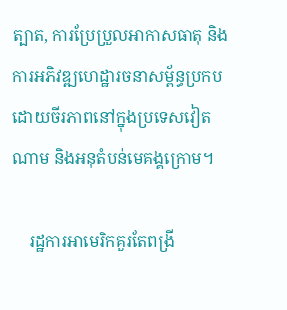ត្បាត, ការប្រែប្រួលអាកាសធាតុ និងការអភិវឌ្ឍហេដ្ឋារចនាសម្ព័ន្ធប្រកបដោយចីរភាពនៅក្នុងប្រទេសវៀតណាម និងអនុតំបន់មេគង្គក្រោម។

    រដ្ឋការអាមេរិកគួរតែពង្រី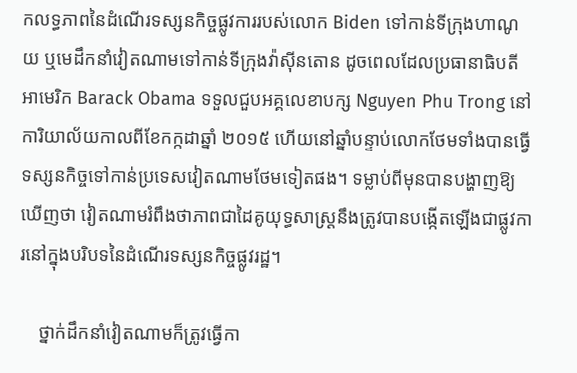កលទ្ធភាពនៃដំណើរទស្សនកិច្ចផ្លូវការរបស់លោក Biden ទៅកាន់ទីក្រុងហាណូយ ឬមេដឹកនាំវៀតណាមទៅកាន់ទីក្រុងវ៉ាស៊ីនតោន ដូចពេលដែលប្រធានាធិបតីអាមេរិក Barack Obama ទទួលជួបអគ្គលេខាបក្ស Nguyen Phu Trong នៅការិយាល័យកាលពីខែកក្កដាឆ្នាំ ២០១៥ ហើយនៅឆ្នាំបន្ទាប់លោកថែមទាំងបានធ្វើទស្សនកិច្ចទៅកាន់ប្រទេសវៀតណាមថែមទៀតផង។ ទម្លាប់ពីមុនបានបង្ហាញឱ្យឃើញថា វៀតណាមរំពឹងថាភាពជាដៃគូយុទ្ធសាស្ត្រនឹងត្រូវបានបង្កើតឡើងជាផ្លូវការនៅក្នុងបរិបទនៃដំណើរទស្សនកិច្ចផ្លូវរដ្ឋ។

    ថ្នាក់ដឹកនាំវៀតណាមក៏ត្រូវធ្វើកា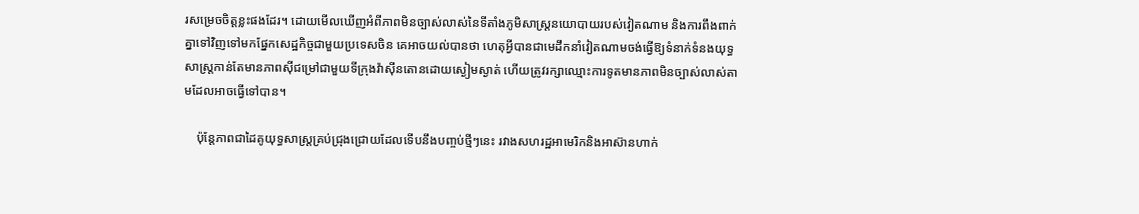រសម្រេចចិត្តខ្លះផងដែរ។ ដោយមើលឃើញអំពីភាពមិនច្បាស់លាស់នៃទីតាំងភូមិសាស្ត្រនយោបាយរបស់វៀតណាម និងការពឹងពាក់គ្នាទៅវិញទៅមកផ្នែកសេដ្ឋកិច្ចជាមួយប្រទេសចិន គេអាចយល់បានថា ហេតុអ្វីបានជាមេដឹកនាំវៀតណាមចង់ធ្វើឱ្យទំនាក់ទំនងយុទ្ធសាស្ត្រកាន់តែមានភាពស៊ីជម្រៅជាមួយទីក្រុងវ៉ាស៊ីនតោនដោយស្ងៀមស្ងាត់ ហើយត្រូវរក្សាឈ្មោះការទូតមានភាពមិនច្បាស់លាស់តាមដែលអាចធ្វើទៅបាន។

    ប៉ុន្តែភាពជាដៃគូយុទ្ធសាស្ត្រគ្រប់ជ្រុងជ្រោយដែលទើបនឹងបញ្ចប់ថ្មីៗនេះ រវាងសហរដ្ឋអាមេរិកនិងអាស៊ានហាក់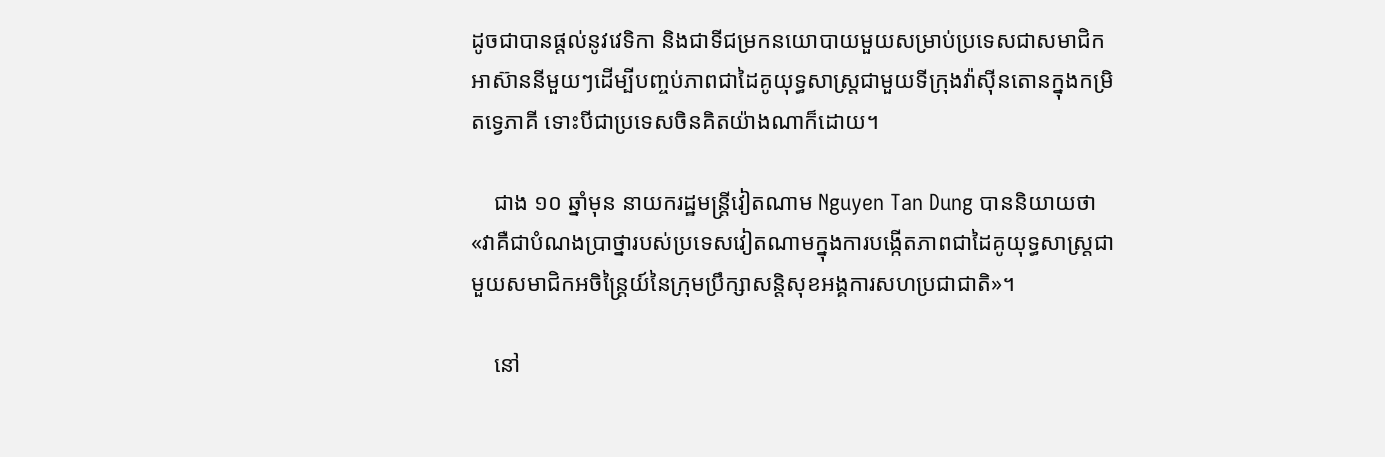ដូចជាបានផ្តល់នូវវេទិកា និងជាទីជម្រកនយោបាយមួយសម្រាប់ប្រទេសជាសមាជិកអាស៊ាននីមួយៗដើម្បីបញ្ចប់ភាពជាដៃគូយុទ្ធសាស្ត្រជាមួយទីក្រុងវ៉ាស៊ីនតោនក្នុងកម្រិតទ្វេភាគី ទោះបីជាប្រទេសចិនគិតយ៉ាងណាក៏ដោយ។

    ជាង ១០ ឆ្នាំមុន នាយករដ្ឋមន្ត្រីវៀតណាម Nguyen Tan Dung បាននិយាយថា «វាគឺជាបំណងប្រាថ្នារបស់ប្រទេសវៀតណាមក្នុងការបង្កើតភាពជាដៃគូយុទ្ធសាស្ត្រជាមួយសមាជិកអចិន្ត្រៃយ៍នៃក្រុមប្រឹក្សាសន្តិសុខអង្គការសហប្រជាជាតិ»។

    នៅ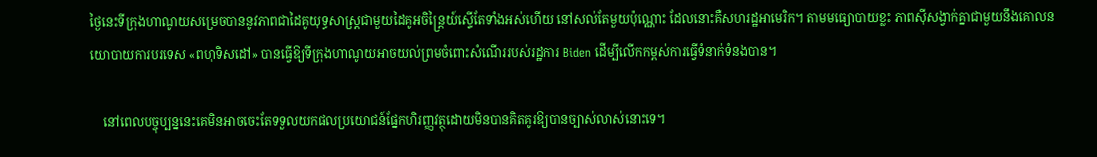ថ្ងៃនេះទីក្រុងហាណូយសម្រេចបាននូវភាពជាដៃគូយុទ្ធសាស្ត្រជាមួយដៃគូអចិន្ត្រៃយ៍ស្ទើតែទាំងអស់ហើយ នៅសល់តែមួយប៉ុណ្ណោះ ដែលនោះគឺសហរដ្ឋអាមេរិក។ តាមមធ្យោបាយខ្លះ ភាពស៊ីសង្វាក់គ្នាជាមួយនឹងគោលនយោបាយការបរទេស «ពហុទិសដៅ» បានធ្វើឱ្យទីក្រុងហាណូយអាចយល់ព្រមចំពោះសំណើររបស់រដ្ឋការ Biden ដើម្បីលើកកម្ពស់ការធ្វើទំនាក់ទំនងបាន។

    នៅពេលបច្ចុប្បន្ននេះគេមិនអាចចេះតែទទួលយកផលប្រយោជន៍ផ្នែកហិរញ្ញវត្ថុដោយមិនបានគិតគូរឱ្យបានច្បាស់លាស់នោះទេ។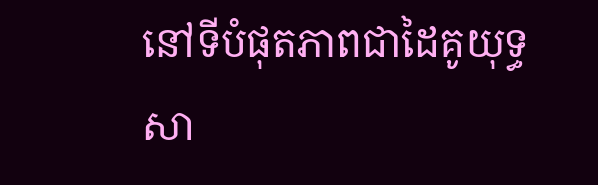នៅទីបំផុតភាពជាដៃគូយុទ្ធសា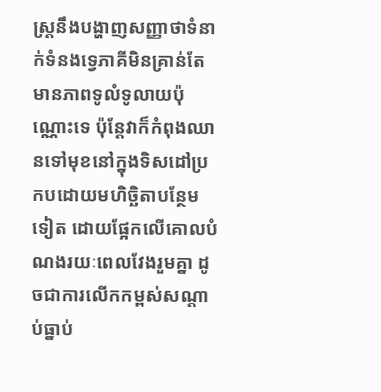ស្ត្រនឹងបង្ហាញសញ្ញាថាទំនាក់ទំនងទ្វេភាគីមិនគ្រាន់តែមានភាពទូលំទូលាយប៉ុណ្ណោះទេ ប៉ុន្តែវាក៏កំពុងឈានទៅមុខនៅក្នុងទិសដៅប្រកបដោយមហិច្ឆិតាបន្ថែមទៀត ដោយផ្អែកលើគោលបំណងរយៈពេលវែងរួមគ្នា ដូចជាការលើកកម្ពស់សណ្តាប់ធ្នាប់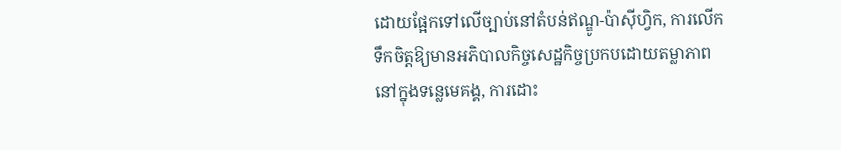ដោយផ្អែកទៅលើច្បាប់នៅតំបន់ឥណ្ឌូ-ប៉ាស៊ីហ្វិក, ការលើកទឹកចិត្តឱ្យមានអភិបាលកិច្ចសេដ្ឋកិច្ចប្រកបដោយតម្លាភាពនៅក្នុងទន្លេមេគង្គ, ការដោះ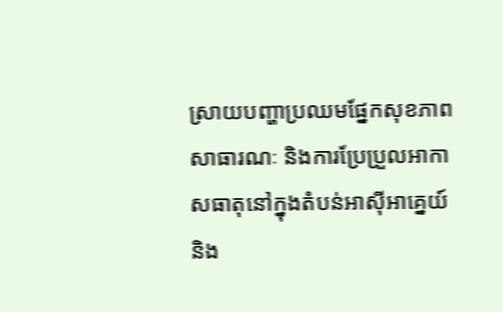ស្រាយបញ្ហាប្រឈមផ្នែកសុខភាពសាធារណៈ និងការប្រែប្រួលអាកាសធាតុនៅក្នុងតំបន់អាស៊ីអាគ្នេយ៍ និង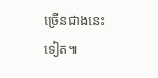ច្រើនជាងនេះទៀត៕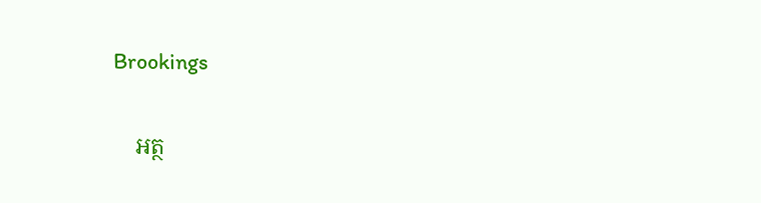Brookings

    អត្ថ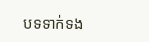បទទាក់ទង